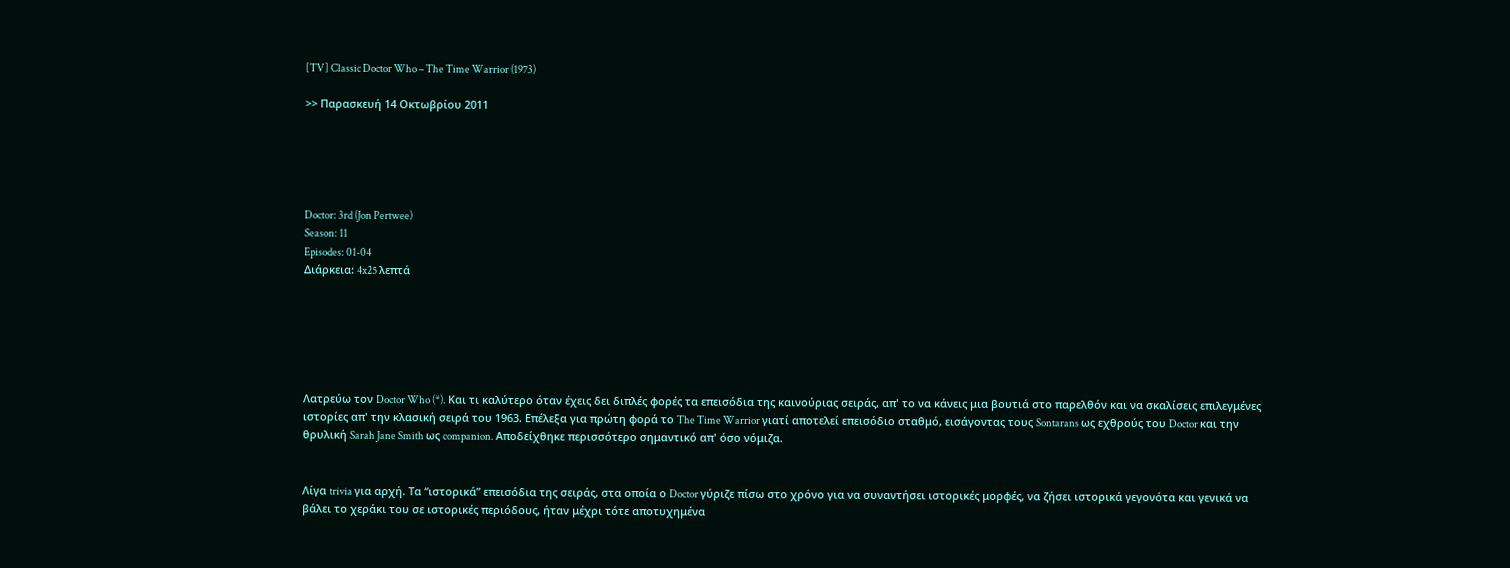[TV] Classic Doctor Who – The Time Warrior (1973)

>> Παρασκευή 14 Οκτωβρίου 2011





Doctor: 3rd (Jon Pertwee)
Season: 11
Episodes: 01-04
Διάρκεια: 4x25 λεπτά






Λατρεύω τον Doctor Who (*). Και τι καλύτερο όταν έχεις δει διπλές φορές τα επεισόδια της καινούριας σειράς, απ' το να κάνεις μια βουτιά στο παρελθόν και να σκαλίσεις επιλεγμένες ιστορίες απ' την κλασική σειρά του 1963. Επέλεξα για πρώτη φορά το The Time Warrior γιατί αποτελεί επεισόδιο σταθμό, εισάγοντας τους Sontarans ως εχθρούς του Doctor και την θρυλική Sarah Jane Smith ως companion. Αποδείχθηκε περισσότερο σημαντικό απ' όσο νόμιζα.


Λίγα trivia για αρχή. Τα “ιστορικά” επεισόδια της σειράς, στα οποία ο Doctor γύριζε πίσω στο χρόνο για να συναντήσει ιστορικές μορφές, να ζήσει ιστορικά γεγονότα και γενικά να βάλει το χεράκι του σε ιστορικές περιόδους, ήταν μέχρι τότε αποτυχημένα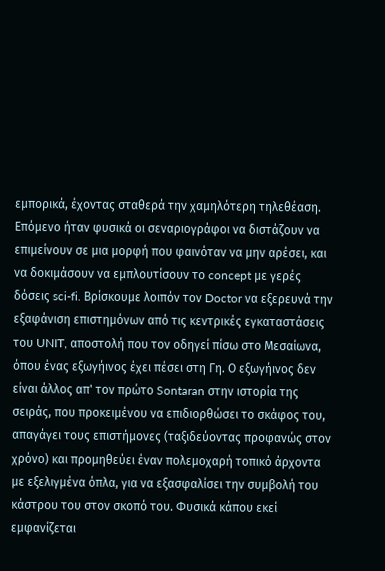εμπορικά, έχοντας σταθερά την χαμηλότερη τηλεθέαση. Επόμενο ήταν φυσικά οι σεναριογράφοι να διστάζουν να επιμείνουν σε μια μορφή που φαινόταν να μην αρέσει, και να δοκιμάσουν να εμπλουτίσουν το concept με γερές δόσεις sci-fi. Βρίσκουμε λοιπόν τον Doctor να εξερευνά την εξαφάνιση επιστημόνων από τις κεντρικές εγκαταστάσεις του UNIT, αποστολή που τον οδηγεί πίσω στο Μεσαίωνα, όπου ένας εξωγήινος έχει πέσει στη Γη. Ο εξωγήινος δεν είναι άλλος απ' τον πρώτο Sontaran στην ιστορία της σειράς, που προκειμένου να επιδιορθώσει το σκάφος του, απαγάγει τους επιστήμονες (ταξιδεύοντας προφανώς στον χρόνο) και προμηθεύει έναν πολεμοχαρή τοπικό άρχοντα με εξελιγμένα όπλα, για να εξασφαλίσει την συμβολή του κάστρου του στον σκοπό του. Φυσικά κάπου εκεί εμφανίζεται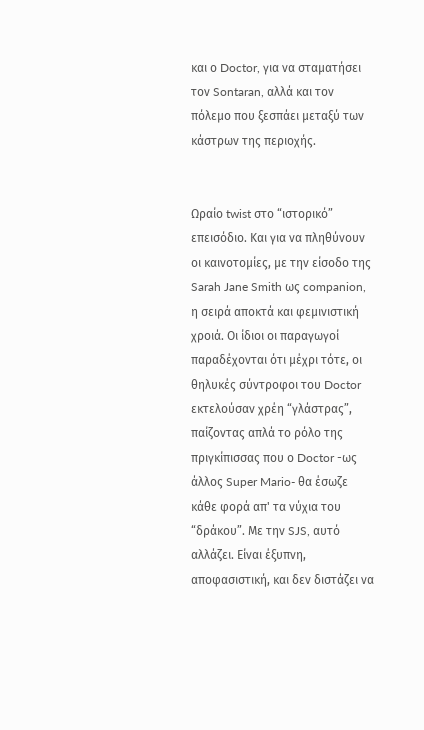και ο Doctor, για να σταματήσει τον Sontaran, αλλά και τον πόλεμο που ξεσπάει μεταξύ των κάστρων της περιοχής.


Ωραίο twist στο “ιστορικό” επεισόδιο. Και για να πληθύνουν οι καινοτομίες, με την είσοδο της Sarah Jane Smith ως companion, η σειρά αποκτά και φεμινιστική χροιά. Οι ίδιοι οι παραγωγοί παραδέχονται ότι μέχρι τότε, οι θηλυκές σύντροφοι του Doctor εκτελούσαν χρέη “γλάστρας”, παίζοντας απλά το ρόλο της πριγκίπισσας που ο Doctor -ως άλλος Super Mario- θα έσωζε κάθε φορά απ' τα νύχια του “δράκου”. Με την SJS, αυτό αλλάζει. Είναι έξυπνη, αποφασιστική, και δεν διστάζει να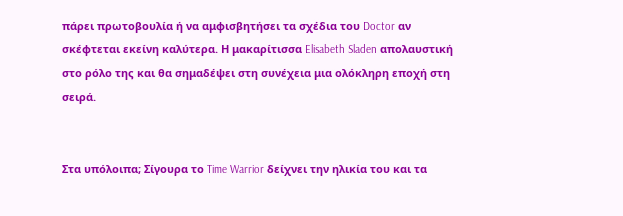πάρει πρωτοβουλία ή να αμφισβητήσει τα σχέδια του Doctor αν σκέφτεται εκείνη καλύτερα. Η μακαρίτισσα Elisabeth Sladen απολαυστική στο ρόλο της και θα σημαδέψει στη συνέχεια μια ολόκληρη εποχή στη σειρά.


Στα υπόλοιπα; Σίγουρα το Time Warrior δείχνει την ηλικία του και τα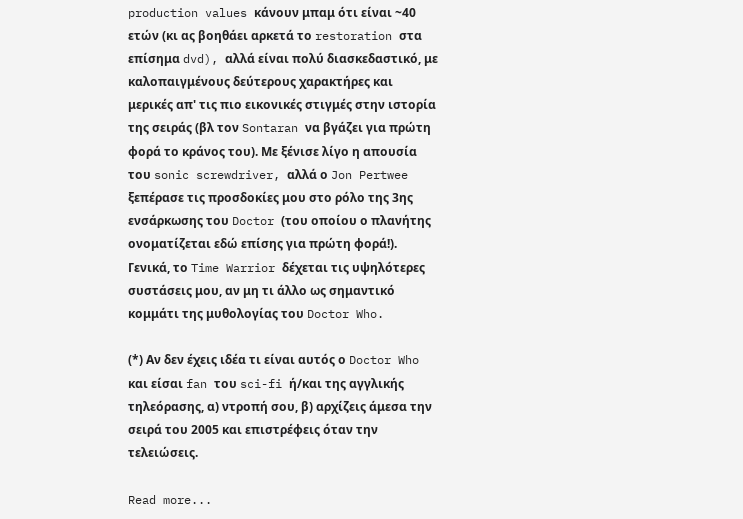production values κάνουν μπαμ ότι είναι ~40 ετών (κι ας βοηθάει αρκετά το restoration στα επίσημα dvd), αλλά είναι πολύ διασκεδαστικό, με καλοπαιγμένους δεύτερους χαρακτήρες και μερικές απ' τις πιο εικονικές στιγμές στην ιστορία της σειράς (βλ τον Sontaran να βγάζει για πρώτη φορά το κράνος του). Με ξένισε λίγο η απουσία του sonic screwdriver, αλλά ο Jon Pertwee ξεπέρασε τις προσδοκίες μου στο ρόλο της 3ης ενσάρκωσης του Doctor (του οποίου ο πλανήτης ονοματίζεται εδώ επίσης για πρώτη φορά!). Γενικά, το Time Warrior δέχεται τις υψηλότερες συστάσεις μου, αν μη τι άλλο ως σημαντικό κομμάτι της μυθολογίας του Doctor Who.

(*) Αν δεν έχεις ιδέα τι είναι αυτός ο Doctor Who και είσαι fan του sci-fi ή/και της αγγλικής τηλεόρασης, α) ντροπή σου, β) αρχίζεις άμεσα την σειρά του 2005 και επιστρέφεις όταν την τελειώσεις.

Read more...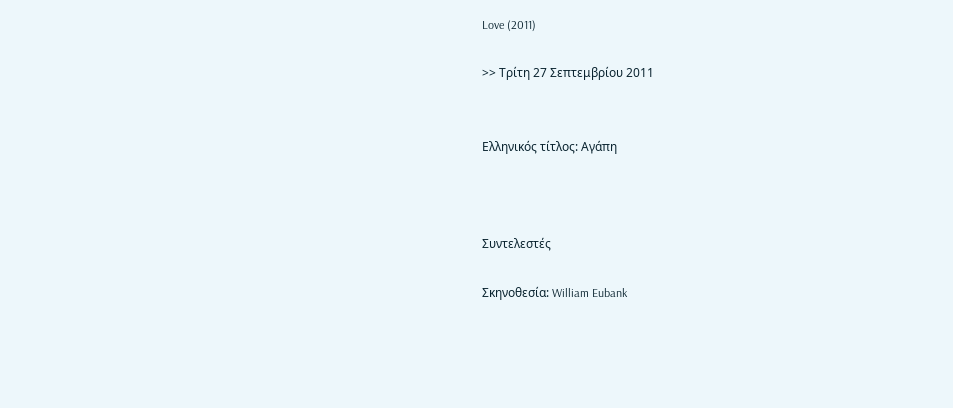Love (2011)

>> Τρίτη 27 Σεπτεμβρίου 2011


Ελληνικός τίτλος: Αγάπη



Συντελεστές

Σκηνοθεσία: William Eubank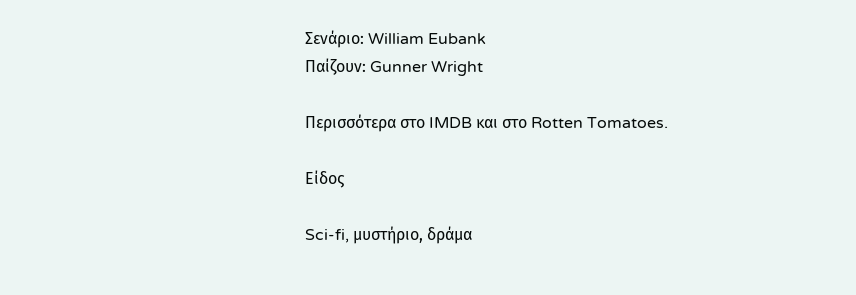Σενάριο: William Eubank
Παίζουν: Gunner Wright

Περισσότερα στο IMDB και στο Rotten Tomatoes.

Είδος

Sci-fi, μυστήριο, δράμα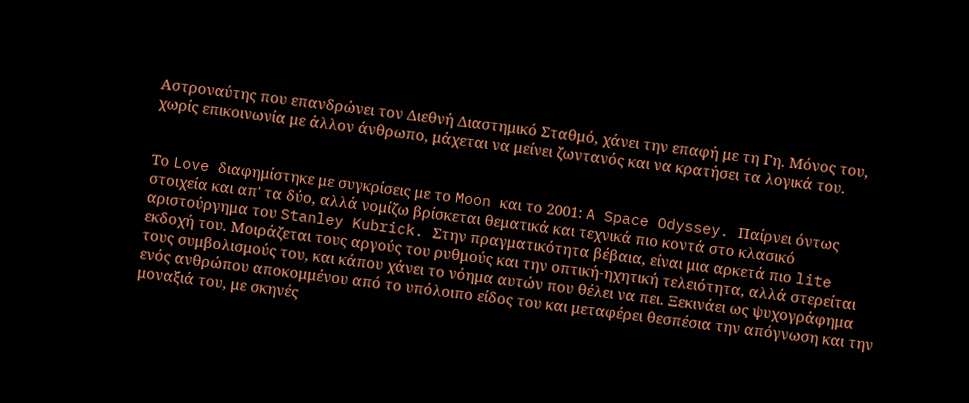Αστροναύτης που επανδρώνει τον Διεθνή Διαστημικό Σταθμό, χάνει την επαφή με τη Γη. Μόνος του, χωρίς επικοινωνία με άλλον άνθρωπο, μάχεται να μείνει ζωντανός και να κρατήσει τα λογικά του.


Το Love διαφημίστηκε με συγκρίσεις με το Moon και το 2001: A Space Odyssey. Παίρνει όντως στοιχεία και απ' τα δύο, αλλά νομίζω βρίσκεται θεματικά και τεχνικά πιο κοντά στο κλασικό αριστούργημα του Stanley Kubrick. Στην πραγματικότητα βέβαια, είναι μια αρκετά πιο lite εκδοχή του. Μοιράζεται τους αργούς του ρυθμούς και την οπτική-ηχητική τελειότητα, αλλά στερείται τους συμβολισμούς του, και κάπου χάνει το νόημα αυτών που θέλει να πει. Ξεκινάει ως ψυχογράφημα ενός ανθρώπου αποκομμένου από το υπόλοιπο είδος του και μεταφέρει θεσπέσια την απόγνωση και την μοναξιά του, με σκηνές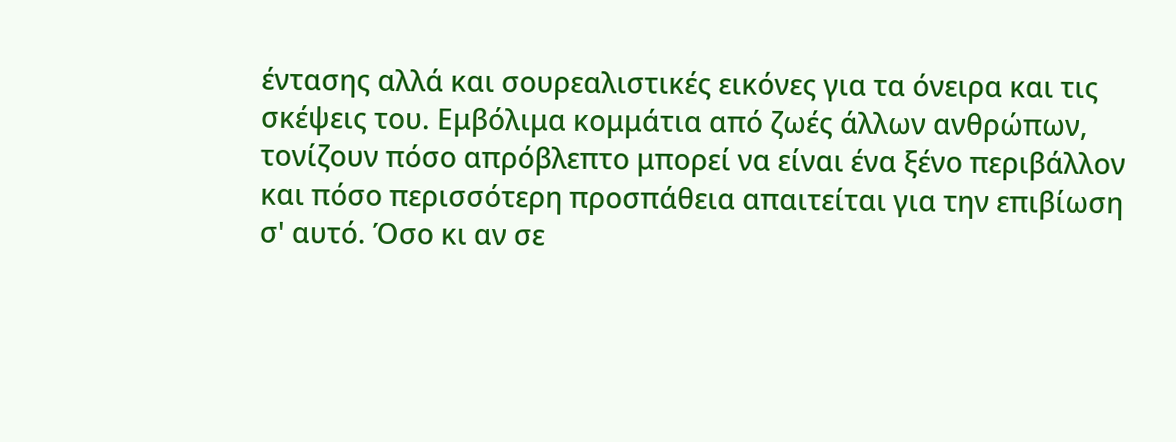έντασης αλλά και σουρεαλιστικές εικόνες για τα όνειρα και τις σκέψεις του. Εμβόλιμα κομμάτια από ζωές άλλων ανθρώπων, τονίζουν πόσο απρόβλεπτο μπορεί να είναι ένα ξένο περιβάλλον και πόσο περισσότερη προσπάθεια απαιτείται για την επιβίωση σ' αυτό. Όσο κι αν σε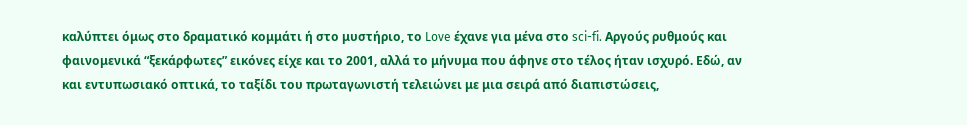καλύπτει όμως στο δραματικό κομμάτι ή στο μυστήριο, το Love έχανε για μένα στο sci-fi. Αργούς ρυθμούς και φαινομενικά “ξεκάρφωτες” εικόνες είχε και το 2001, αλλά το μήνυμα που άφηνε στο τέλος ήταν ισχυρό. Εδώ, αν και εντυπωσιακό οπτικά, το ταξίδι του πρωταγωνιστή τελειώνει με μια σειρά από διαπιστώσεις,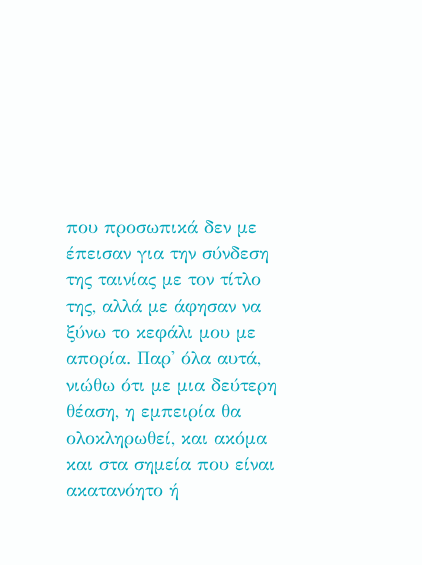που προσωπικά δεν με έπεισαν για την σύνδεση της ταινίας με τον τίτλο της, αλλά με άφησαν να ξύνω το κεφάλι μου με απορία. Παρ' όλα αυτά, νιώθω ότι με μια δεύτερη θέαση, η εμπειρία θα ολοκληρωθεί, και ακόμα και στα σημεία που είναι ακατανόητο ή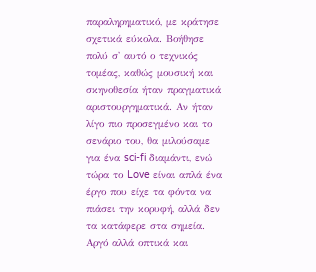παραληρηματικό, με κράτησε σχετικά εύκολα. Βοήθησε πολύ σ' αυτό ο τεχνικός τομέας, καθώς μουσική και σκηνοθεσία ήταν πραγματικά αριστουργηματικά. Αν ήταν λίγο πιο προσεγμένο και το σενάριο του, θα μιλούσαμε για ένα sci-fi διαμάντι, ενώ τώρα το Love είναι απλά ένα έργο που είχε τα φόντα να πιάσει την κορυφή, αλλά δεν τα κατάφερε στα σημεία. Αργό αλλά οπτικά και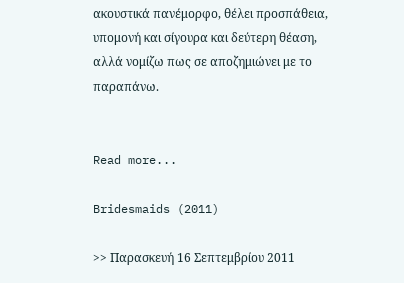ακουστικά πανέμορφο, θέλει προσπάθεια, υπομονή και σίγουρα και δεύτερη θέαση, αλλά νομίζω πως σε αποζημιώνει με το παραπάνω.


Read more...

Bridesmaids (2011)

>> Παρασκευή 16 Σεπτεμβρίου 2011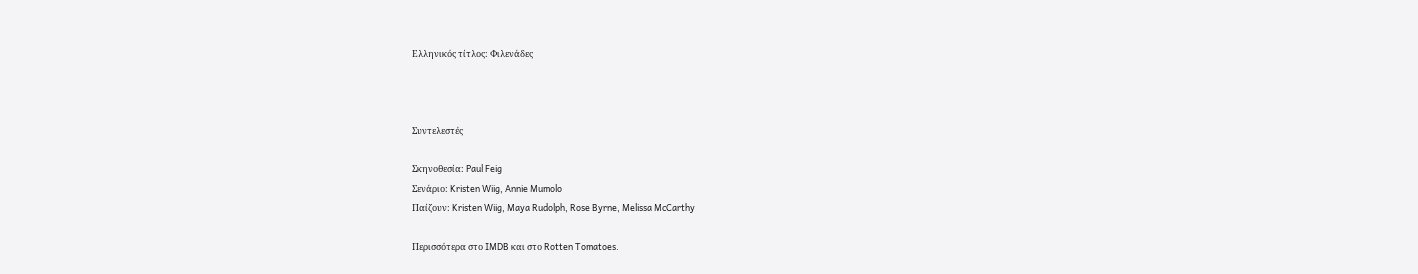Ελληνικός τίτλος: Φιλενάδες



Συντελεστές

Σκηνοθεσία: Paul Feig
Σενάριο: Kristen Wiig, Annie Mumolo
Παίζουν: Kristen Wiig, Maya Rudolph, Rose Byrne, Melissa McCarthy

Περισσότερα στο IMDB και στο Rotten Tomatoes.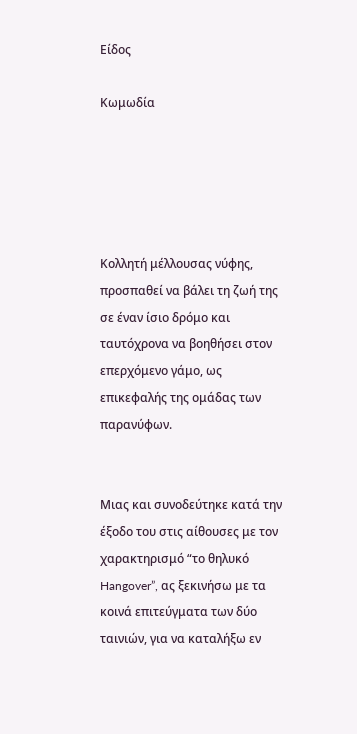Είδος

Κωμωδία





Κολλητή μέλλουσας νύφης, προσπαθεί να βάλει τη ζωή της σε έναν ίσιο δρόμο και ταυτόχρονα να βοηθήσει στον επερχόμενο γάμο, ως επικεφαλής της ομάδας των παρανύφων.


Μιας και συνοδεύτηκε κατά την έξοδο του στις αίθουσες με τον χαρακτηρισμό “το θηλυκό Hangover”, ας ξεκινήσω με τα κοινά επιτεύγματα των δύο ταινιών, για να καταλήξω εν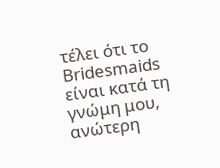τέλει ότι το Bridesmaids είναι κατά τη γνώμη μου, ανώτερη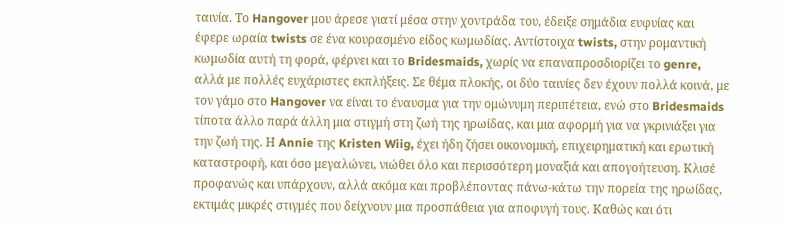ταινία. Το Hangover μου άρεσε γιατί μέσα στην χοντράδα του, έδειξε σημάδια ευφυίας και έφερε ωραία twists σε ένα κουρασμένο είδος κωμωδίας. Αντίστοιχα twists, στην ρομαντική κωμωδία αυτή τη φορά, φέρνει και το Bridesmaids, χωρίς να επαναπροσδιορίζει το genre, αλλά με πολλές ευχάριστες εκπλήξεις. Σε θέμα πλοκής, οι δύο ταινίες δεν έχουν πολλά κοινά, με τον γάμο στο Hangover να είναι το έναυσμα για την ομώνυμη περιπέτεια, ενώ στο Bridesmaids τίποτα άλλο παρά άλλη μια στιγμή στη ζωή της ηρωίδας, και μια αφορμή για να γκρινιάξει για την ζωή της. Η Annie της Kristen Wiig, έχει ήδη ζήσει οικονομική, επιχειρηματική και ερωτική καταστροφή, και όσο μεγαλώνει, νιώθει όλο και περισσότερη μοναξιά και απογοήτευση. Κλισέ προφανώς και υπάρχουν, αλλά ακόμα και προβλέποντας πάνω-κάτω την πορεία της ηρωίδας, εκτιμάς μικρές στιγμές που δείχνουν μια προσπάθεια για αποφυγή τους. Καθώς και ότι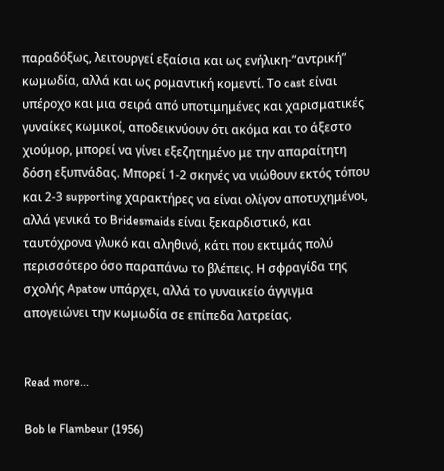παραδόξως, λειτουργεί εξαίσια και ως ενήλικη-“αντρική” κωμωδία, αλλά και ως ρομαντική κομεντί. Το cast είναι υπέροχο και μια σειρά από υποτιμημένες και χαρισματικές γυναίκες κωμικοί, αποδεικνύουν ότι ακόμα και το άξεστο χιούμορ, μπορεί να γίνει εξεζητημένο με την απαραίτητη δόση εξυπνάδας. Μπορεί 1-2 σκηνές να νιώθουν εκτός τόπου και 2-3 supporting χαρακτήρες να είναι ολίγον αποτυχημένοι, αλλά γενικά το Bridesmaids είναι ξεκαρδιστικό, και ταυτόχρονα γλυκό και αληθινό, κάτι που εκτιμάς πολύ περισσότερο όσο παραπάνω το βλέπεις. Η σφραγίδα της σχολής Apatow υπάρχει, αλλά το γυναικείο άγγιγμα απογειώνει την κωμωδία σε επίπεδα λατρείας.


Read more...

Bob le Flambeur (1956)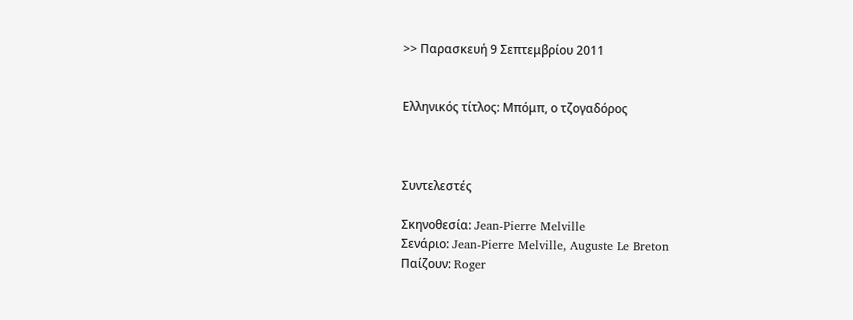>> Παρασκευή 9 Σεπτεμβρίου 2011


Ελληνικός τίτλος: Μπόμπ, ο τζογαδόρος



Συντελεστές

Σκηνοθεσία: Jean-Pierre Melville
Σενάριο: Jean-Pierre Melville, Auguste Le Breton
Παίζουν: Roger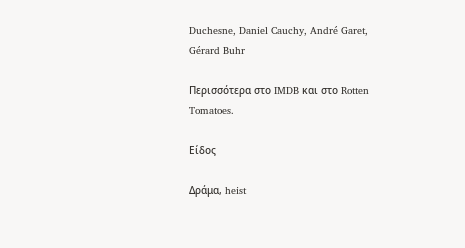Duchesne, Daniel Cauchy, André Garet, Gérard Buhr

Περισσότερα στο IMDB και στο Rotten Tomatoes.

Είδος

Δράμα, heist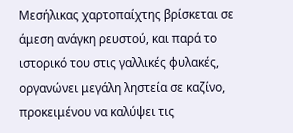Μεσήλικας χαρτοπαίχτης βρίσκεται σε άμεση ανάγκη ρευστού, και παρά το ιστορικό του στις γαλλικές φυλακές, οργανώνει μεγάλη ληστεία σε καζίνο, προκειμένου να καλύψει τις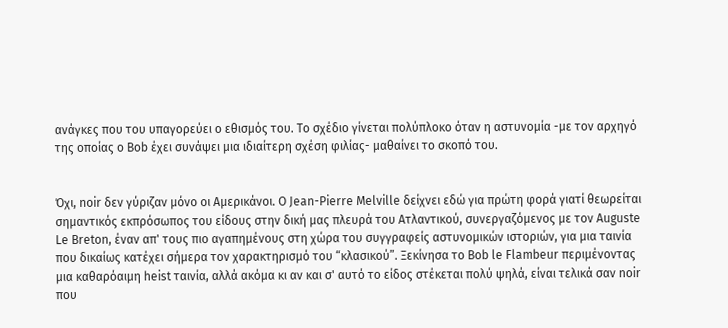ανάγκες που του υπαγορεύει ο εθισμός του. Το σχέδιο γίνεται πολύπλοκο όταν η αστυνομία -με τον αρχηγό της οποίας ο Bob έχει συνάψει μια ιδιαίτερη σχέση φιλίας- μαθαίνει το σκοπό του.


Όχι, noir δεν γύριζαν μόνο οι Αμερικάνοι. Ο Jean-Pierre Melville δείχνει εδώ για πρώτη φορά γιατί θεωρείται σημαντικός εκπρόσωπος του είδους στην δική μας πλευρά του Ατλαντικού, συνεργαζόμενος με τον Auguste Le Breton, έναν απ' τους πιο αγαπημένους στη χώρα του συγγραφείς αστυνομικών ιστοριών, για μια ταινία που δικαίως κατέχει σήμερα τον χαρακτηρισμό του “κλασικού”. Ξεκίνησα το Bob le Flambeur περιμένοντας μια καθαρόαιμη heist ταινία, αλλά ακόμα κι αν και σ' αυτό το είδος στέκεται πολύ ψηλά, είναι τελικά σαν noir που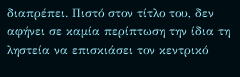διαπρέπει. Πιστό στον τίτλο του, δεν αφήνει σε καμία περίπτωση την ίδια τη ληστεία να επισκιάσει τον κεντρικό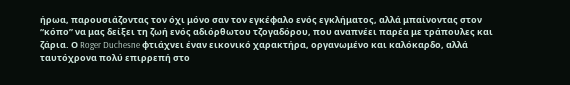ήρωα, παρουσιάζοντας τον όχι μόνο σαν τον εγκέφαλο ενός εγκλήματος, αλλά μπαίνοντας στον “κόπο” να μας δείξει τη ζωή ενός αδιόρθωτου τζογαδόρου, που αναπνέει παρέα με τράπουλες και ζάρια. Ο Roger Duchesne φτιάχνει έναν εικονικό χαρακτήρα, οργανωμένο και καλόκαρδο, αλλά ταυτόχρονα πολύ επιρρεπή στο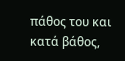πάθος του και κατά βάθος,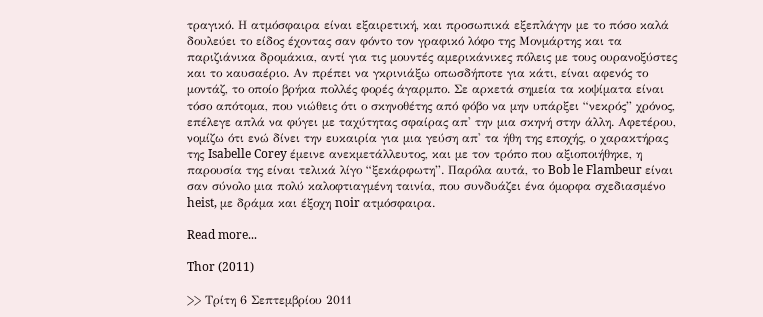τραγικό. Η ατμόσφαιρα είναι εξαιρετική, και προσωπικά εξεπλάγην με το πόσο καλά δουλεύει το είδος έχοντας σαν φόντο τον γραφικό λόφο της Μονμάρτης και τα παριζιάνικα δρομάκια, αντί για τις μουντές αμερικάνικες πόλεις με τους ουρανοξύστες και το καυσαέριο. Αν πρέπει να γκρινιάξω οπωσδήποτε για κάτι, είναι αφενός το μοντάζ, το οποίο βρήκα πολλές φορές άγαρμπο. Σε αρκετά σημεία τα κοψίματα είναι τόσο απότομα, που νιώθεις ότι ο σκηνοθέτης από φόβο να μην υπάρξει “νεκρός” χρόνος, επέλεγε απλά να φύγει με ταχύτητας σφαίρας απ' την μια σκηνή στην άλλη. Αφετέρου, νομίζω ότι ενώ δίνει την ευκαιρία για μια γεύση απ' τα ήθη της εποχής, ο χαρακτήρας της Isabelle Corey έμεινε ανεκμετάλλευτος, και με τον τρόπο που αξιοποιήθηκε, η παρουσία της είναι τελικά λίγο “ξεκάρφωτη”. Παρόλα αυτά, το Bob le Flambeur είναι σαν σύνολο μια πολύ καλοφτιαγμένη ταινία, που συνδυάζει ένα όμορφα σχεδιασμένο heist, με δράμα και έξοχη noir ατμόσφαιρα.

Read more...

Thor (2011)

>> Τρίτη 6 Σεπτεμβρίου 2011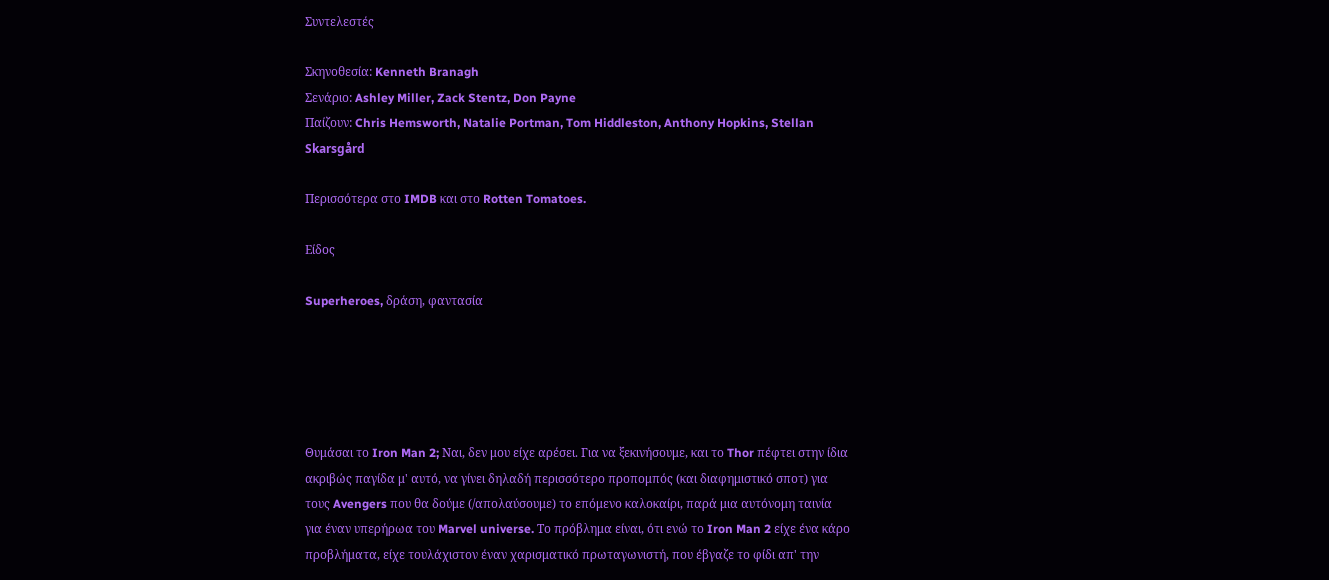Συντελεστές

Σκηνοθεσία: Kenneth Branagh
Σενάριο: Ashley Miller, Zack Stentz, Don Payne
Παίζουν: Chris Hemsworth, Natalie Portman, Tom Hiddleston, Anthony Hopkins, Stellan Skarsgård

Περισσότερα στο IMDB και στο Rotten Tomatoes.

Είδος

Superheroes, δράση, φαντασία





Θυμάσαι το Iron Man 2; Ναι, δεν μου είχε αρέσει. Για να ξεκινήσουμε, και το Thor πέφτει στην ίδια ακριβώς παγίδα μ' αυτό, να γίνει δηλαδή περισσότερο προπομπός (και διαφημιστικό σποτ) για τους Avengers που θα δούμε (/απολαύσουμε) το επόμενο καλοκαίρι, παρά μια αυτόνομη ταινία για έναν υπερήρωα του Marvel universe. Το πρόβλημα είναι, ότι ενώ το Iron Man 2 είχε ένα κάρο προβλήματα, είχε τουλάχιστον έναν χαρισματικό πρωταγωνιστή, που έβγαζε το φίδι απ' την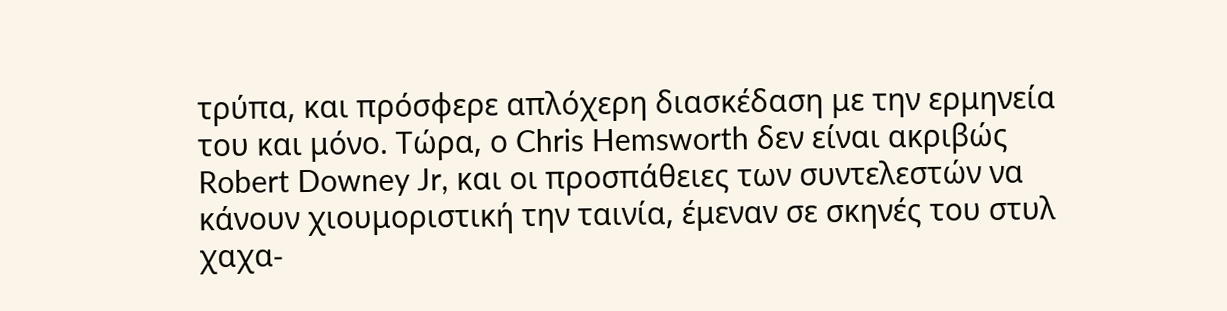τρύπα, και πρόσφερε απλόχερη διασκέδαση με την ερμηνεία του και μόνο. Τώρα, ο Chris Hemsworth δεν είναι ακριβώς Robert Downey Jr, και οι προσπάθειες των συντελεστών να κάνουν χιουμοριστική την ταινία, έμεναν σε σκηνές του στυλ χαχα-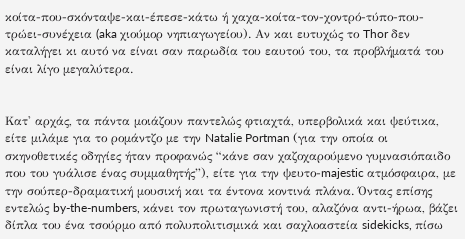κοίτα-που-σκόνταψε-και-έπεσε-κάτω ή χαχα-κοίτα-τον-χοντρό-τύπο-που-τρώει-συνέχεια (aka χιούμορ νηπιαγωγείου). Αν και ευτυχώς το Thor δεν καταλήγει κι αυτό να είναι σαν παρωδία του εαυτού του, τα προβλήματά του είναι λίγο μεγαλύτερα.


Κατ' αρχάς, τα πάντα μοιάζουν παντελώς φτιαχτά, υπερβολικά και ψεύτικα, είτε μιλάμε για το ρομάντζο με την Natalie Portman (για την οποία οι σκηνοθετικές οδηγίες ήταν προφανώς “κάνε σαν χαζοχαρούμενο γυμνασιόπαιδο που του γυάλισε ένας συμμαθητής”), είτε για την ψευτο-majestic ατμόσφαιρα, με την σούπερ-δραματική μουσική και τα έντονα κοντινά πλάνα. Όντας επίσης εντελώς by-the-numbers, κάνει τον πρωταγωνιστή του, αλαζόνα αντι-ήρωα, βάζει δίπλα του ένα τσούρμο από πολυπολιτισμικά και σαχλοαστεία sidekicks, πίσω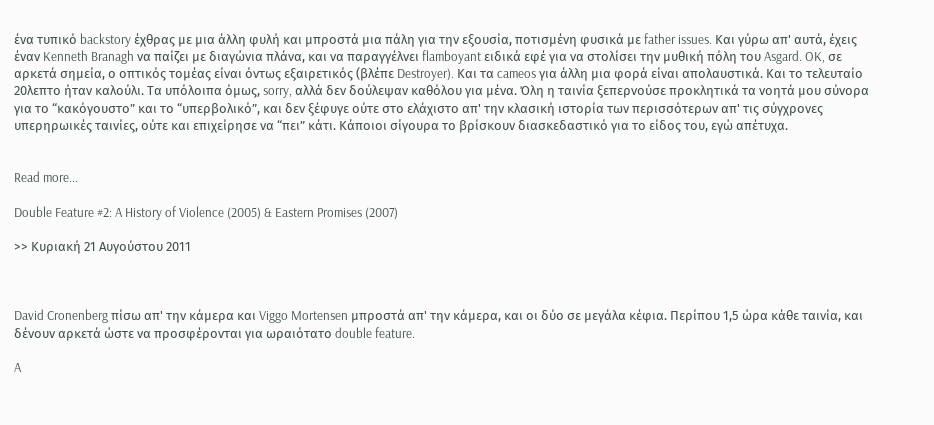ένα τυπικό backstory έχθρας με μια άλλη φυλή και μπροστά μια πάλη για την εξουσία, ποτισμένη φυσικά με father issues. Και γύρω απ' αυτά, έχεις έναν Kenneth Branagh να παίζει με διαγώνια πλάνα, και να παραγγέλνει flamboyant ειδικά εφέ για να στολίσει την μυθική πόλη του Asgard. OK, σε αρκετά σημεία, ο οπτικός τομέας είναι όντως εξαιρετικός (βλέπε Destroyer). Και τα cameos για άλλη μια φορά είναι απολαυστικά. Και το τελευταίο 20λεπτο ήταν καλούλι. Τα υπόλοιπα όμως, sorry, αλλά δεν δούλεψαν καθόλου για μένα. Όλη η ταινία ξεπερνούσε προκλητικά τα νοητά μου σύνορα για το “κακόγουστο” και το “υπερβολικό”, και δεν ξέφυγε ούτε στο ελάχιστο απ' την κλασική ιστορία των περισσότερων απ' τις σύγχρονες υπερηρωικές ταινίες, ούτε και επιχείρησε να “πει” κάτι. Κάποιοι σίγουρα το βρίσκουν διασκεδαστικό για το είδος του, εγώ απέτυχα.


Read more...

Double Feature #2: A History of Violence (2005) & Eastern Promises (2007)

>> Κυριακή 21 Αυγούστου 2011



David Cronenberg πίσω απ' την κάμερα και Viggo Mortensen μπροστά απ' την κάμερα, και οι δύο σε μεγάλα κέφια. Περίπου 1,5 ώρα κάθε ταινία, και δένουν αρκετά ώστε να προσφέρονται για ωραιότατο double feature.

A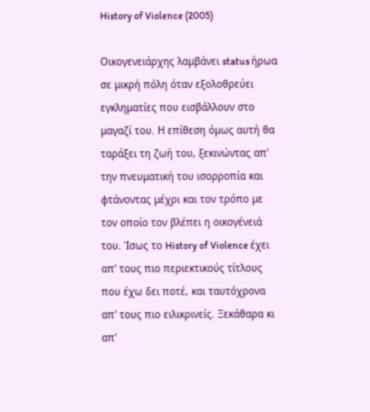History of Violence (2005)

Οικογενειάρχης λαμβάνει status ήρωα σε μικρή πόλη όταν εξολοθρεύει εγκληματίες που εισβάλλουν στο μαγαζί του. Η επίθεση όμως αυτή θα ταράξει τη ζωή του, ξεκινώντας απ' την πνευματική του ισορροπία και φτάνοντας μέχρι και τον τρόπο με τον οποίο τον βλέπει η οικογένειά του. Ίσως το History of Violence έχει απ' τους πιο περιεκτικούς τίτλους που έχω δει ποτέ, και ταυτόχρονα απ' τους πιο ειλικρινείς. Ξεκάθαρα κι απ'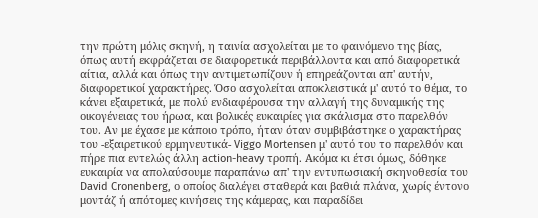την πρώτη μόλις σκηνή, η ταινία ασχολείται με το φαινόμενο της βίας, όπως αυτή εκφράζεται σε διαφορετικά περιβάλλοντα και από διαφορετικά αίτια, αλλά και όπως την αντιμετωπίζουν ή επηρεάζονται απ' αυτήν, διαφορετικοί χαρακτήρες. Όσο ασχολείται αποκλειστικά μ' αυτό το θέμα, το κάνει εξαιρετικά, με πολύ ενδιαφέρουσα την αλλαγή της δυναμικής της οικογένειας του ήρωα, και βολικές ευκαιρίες για σκάλισμα στο παρελθόν του. Αν με έχασε με κάποιο τρόπο, ήταν όταν συμβιβάστηκε ο χαρακτήρας του -εξαιρετικού ερμηνευτικά- Viggo Mortensen μ' αυτό του το παρελθόν και πήρε πια εντελώς άλλη action-heavy τροπή. Ακόμα κι έτσι όμως, δόθηκε ευκαιρία να απολαύσουμε παραπάνω απ' την εντυπωσιακή σκηνοθεσία του David Cronenberg, ο οποίος διαλέγει σταθερά και βαθιά πλάνα, χωρίς έντονο μοντάζ ή απότομες κινήσεις της κάμερας, και παραδίδει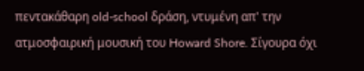πεντακάθαρη old-school δράση, ντυμένη απ' την ατμοσφαιρική μουσική του Howard Shore. Σίγουρα όχι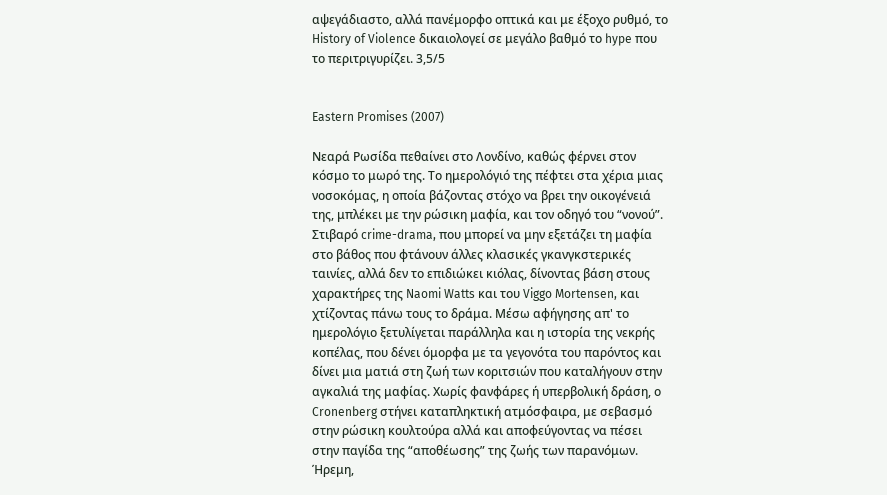αψεγάδιαστο, αλλά πανέμορφο οπτικά και με έξοχο ρυθμό, το History of Violence δικαιολογεί σε μεγάλο βαθμό το hype που το περιτριγυρίζει. 3,5/5


Eastern Promises (2007)

Νεαρά Ρωσίδα πεθαίνει στο Λονδίνο, καθώς φέρνει στον κόσμο το μωρό της. Το ημερολόγιό της πέφτει στα χέρια μιας νοσοκόμας, η οποία βάζοντας στόχο να βρει την οικογένειά της, μπλέκει με την ρώσικη μαφία, και τον οδηγό του “νονού”. Στιβαρό crime-drama, που μπορεί να μην εξετάζει τη μαφία στο βάθος που φτάνουν άλλες κλασικές γκανγκστερικές ταινίες, αλλά δεν το επιδιώκει κιόλας, δίνοντας βάση στους χαρακτήρες της Naomi Watts και του Viggo Mortensen, και χτίζοντας πάνω τους το δράμα. Μέσω αφήγησης απ' το ημερολόγιο ξετυλίγεται παράλληλα και η ιστορία της νεκρής κοπέλας, που δένει όμορφα με τα γεγονότα του παρόντος και δίνει μια ματιά στη ζωή των κοριτσιών που καταλήγουν στην αγκαλιά της μαφίας. Χωρίς φανφάρες ή υπερβολική δράση, ο Cronenberg στήνει καταπληκτική ατμόσφαιρα, με σεβασμό στην ρώσικη κουλτούρα αλλά και αποφεύγοντας να πέσει στην παγίδα της “αποθέωσης” της ζωής των παρανόμων. Ήρεμη,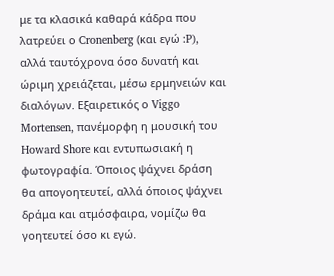με τα κλασικά καθαρά κάδρα που λατρεύει ο Cronenberg (και εγώ :P), αλλά ταυτόχρονα όσο δυνατή και ώριμη χρειάζεται, μέσω ερμηνειών και διαλόγων. Εξαιρετικός ο Viggo Mortensen, πανέμορφη η μουσική του Howard Shore και εντυπωσιακή η φωτογραφία. Όποιος ψάχνει δράση θα απογοητευτεί, αλλά όποιος ψάχνει δράμα και ατμόσφαιρα, νομίζω θα γοητευτεί όσο κι εγώ.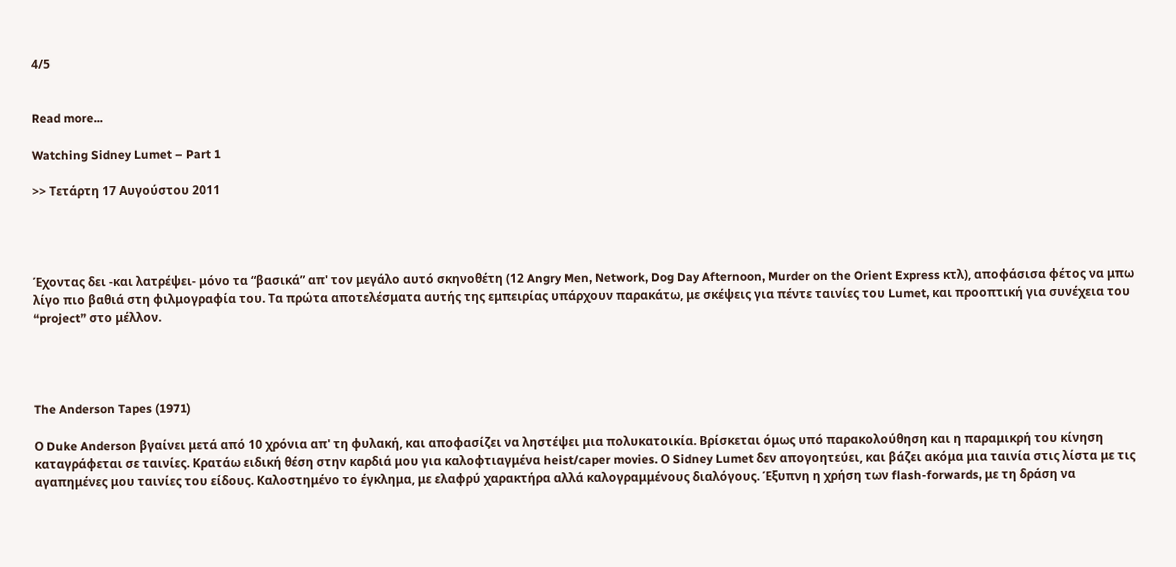4/5


Read more...

Watching Sidney Lumet – Part 1

>> Τετάρτη 17 Αυγούστου 2011




Έχοντας δει -και λατρέψει- μόνο τα “βασικά” απ' τον μεγάλο αυτό σκηνοθέτη (12 Angry Men, Network, Dog Day Afternoon, Murder on the Orient Express κτλ), αποφάσισα φέτος να μπω λίγο πιο βαθιά στη φιλμογραφία του. Τα πρώτα αποτελέσματα αυτής της εμπειρίας υπάρχουν παρακάτω, με σκέψεις για πέντε ταινίες του Lumet, και προοπτική για συνέχεια του “project” στο μέλλον.




The Anderson Tapes (1971)

Ο Duke Anderson βγαίνει μετά από 10 χρόνια απ' τη φυλακή, και αποφασίζει να ληστέψει μια πολυκατοικία. Βρίσκεται όμως υπό παρακολούθηση και η παραμικρή του κίνηση καταγράφεται σε ταινίες. Κρατάω ειδική θέση στην καρδιά μου για καλοφτιαγμένα heist/caper movies. Ο Sidney Lumet δεν απογοητεύει, και βάζει ακόμα μια ταινία στις λίστα με τις αγαπημένες μου ταινίες του είδους. Καλοστημένο το έγκλημα, με ελαφρύ χαρακτήρα αλλά καλογραμμένους διαλόγους. Έξυπνη η χρήση των flash-forwards, με τη δράση να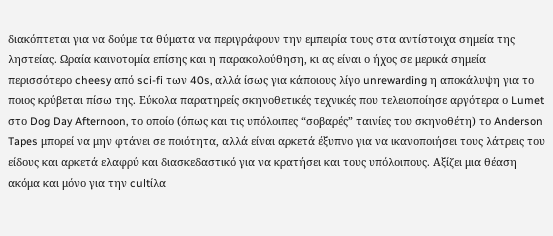διακόπτεται για να δούμε τα θύματα να περιγράφουν την εμπειρία τους στα αντίστοιχα σημεία της ληστείας. Ωραία καινοτομία επίσης και η παρακολούθηση, κι ας είναι ο ήχος σε μερικά σημεία περισσότερο cheesy από sci-fi των 40s, αλλά ίσως για κάποιους λίγο unrewarding η αποκάλυψη για το ποιος κρύβεται πίσω της. Εύκολα παρατηρείς σκηνοθετικές τεχνικές που τελειοποίησε αργότερα ο Lumet στο Dog Day Afternoon, το οποίο (όπως και τις υπόλοιπες “σοβαρές” ταινίες του σκηνοθέτη) το Anderson Tapes μπορεί να μην φτάνει σε ποιότητα, αλλά είναι αρκετά έξυπνο για να ικανοποιήσει τους λάτρεις του είδους και αρκετά ελαφρύ και διασκεδαστικό για να κρατήσει και τους υπόλοιπους. Αξίζει μια θέαση ακόμα και μόνο για την cultίλα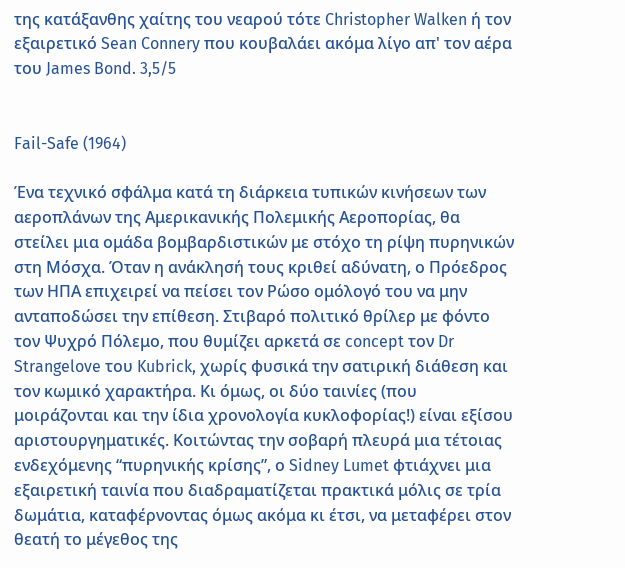της κατάξανθης χαίτης του νεαρού τότε Christopher Walken ή τον εξαιρετικό Sean Connery που κουβαλάει ακόμα λίγο απ' τον αέρα του James Bond. 3,5/5


Fail-Safe (1964)

Ένα τεχνικό σφάλμα κατά τη διάρκεια τυπικών κινήσεων των αεροπλάνων της Αμερικανικής Πολεμικής Αεροπορίας, θα στείλει μια ομάδα βομβαρδιστικών με στόχο τη ρίψη πυρηνικών στη Μόσχα. Όταν η ανάκλησή τους κριθεί αδύνατη, ο Πρόεδρος των ΗΠΑ επιχειρεί να πείσει τον Ρώσο ομόλογό του να μην ανταποδώσει την επίθεση. Στιβαρό πολιτικό θρίλερ με φόντο τον Ψυχρό Πόλεμο, που θυμίζει αρκετά σε concept τον Dr Strangelove του Kubrick, χωρίς φυσικά την σατιρική διάθεση και τον κωμικό χαρακτήρα. Κι όμως, οι δύο ταινίες (που μοιράζονται και την ίδια χρονολογία κυκλοφορίας!) είναι εξίσου αριστουργηματικές. Κοιτώντας την σοβαρή πλευρά μια τέτοιας ενδεχόμενης “πυρηνικής κρίσης”, ο Sidney Lumet φτιάχνει μια εξαιρετική ταινία που διαδραματίζεται πρακτικά μόλις σε τρία δωμάτια, καταφέρνοντας όμως ακόμα κι έτσι, να μεταφέρει στον θεατή το μέγεθος της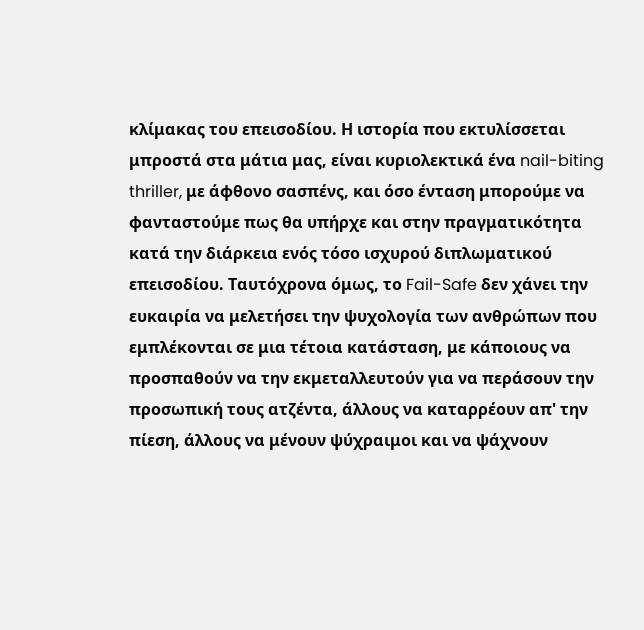κλίμακας του επεισοδίου. Η ιστορία που εκτυλίσσεται μπροστά στα μάτια μας, είναι κυριολεκτικά ένα nail-biting thriller, με άφθονο σασπένς, και όσο ένταση μπορούμε να φανταστούμε πως θα υπήρχε και στην πραγματικότητα κατά την διάρκεια ενός τόσο ισχυρού διπλωματικού επεισοδίου. Ταυτόχρονα όμως, το Fail-Safe δεν χάνει την ευκαιρία να μελετήσει την ψυχολογία των ανθρώπων που εμπλέκονται σε μια τέτοια κατάσταση, με κάποιους να προσπαθούν να την εκμεταλλευτούν για να περάσουν την προσωπική τους ατζέντα, άλλους να καταρρέουν απ' την πίεση, άλλους να μένουν ψύχραιμοι και να ψάχνουν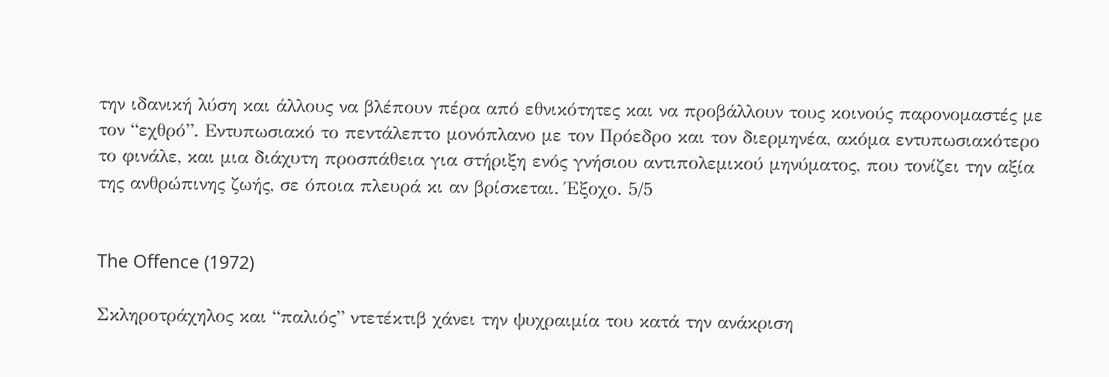την ιδανική λύση και άλλους να βλέπουν πέρα από εθνικότητες και να προβάλλουν τους κοινούς παρονομαστές με τον “εχθρό”. Εντυπωσιακό το πεντάλεπτο μονόπλανο με τον Πρόεδρο και τον διερμηνέα, ακόμα εντυπωσιακότερο το φινάλε, και μια διάχυτη προσπάθεια για στήριξη ενός γνήσιου αντιπολεμικού μηνύματος, που τονίζει την αξία της ανθρώπινης ζωής, σε όποια πλευρά κι αν βρίσκεται. Έξοχο. 5/5


The Offence (1972)

Σκληροτράχηλος και “παλιός” ντετέκτιβ χάνει την ψυχραιμία του κατά την ανάκριση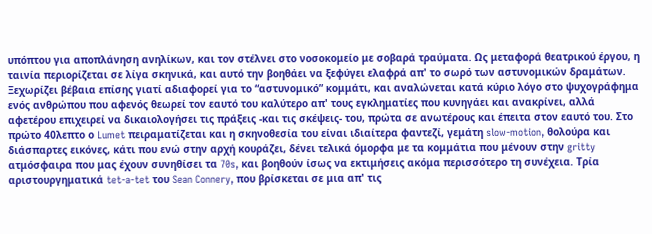υπόπτου για αποπλάνηση ανηλίκων, και τον στέλνει στο νοσοκομείο με σοβαρά τραύματα. Ως μεταφορά θεατρικού έργου, η ταινία περιορίζεται σε λίγα σκηνικά, και αυτό την βοηθάει να ξεφύγει ελαφρά απ' το σωρό των αστυνομικών δραμάτων. Ξεχωρίζει βέβαια επίσης γιατί αδιαφορεί για το “αστυνομικό” κομμάτι, και αναλώνεται κατά κύριο λόγο στο ψυχογράφημα ενός ανθρώπου που αφενός θεωρεί τον εαυτό του καλύτερο απ' τους εγκληματίες που κυνηγάει και ανακρίνει, αλλά αφετέρου επιχειρεί να δικαιολογήσει τις πράξεις -και τις σκέψεις- του, πρώτα σε ανωτέρους και έπειτα στον εαυτό του. Στο πρώτο 40λεπτο ο Lumet πειραματίζεται και η σκηνοθεσία του είναι ιδιαίτερα φαντεζί, γεμάτη slow-motion, θολούρα και διάσπαρτες εικόνες, κάτι που ενώ στην αρχή κουράζει, δένει τελικά όμορφα με τα κομμάτια που μένουν στην gritty ατμόσφαιρα που μας έχουν συνηθίσει τα 70s, και βοηθούν ίσως να εκτιμήσεις ακόμα περισσότερο τη συνέχεια. Τρία αριστουργηματικά tet-a-tet του Sean Connery, που βρίσκεται σε μια απ' τις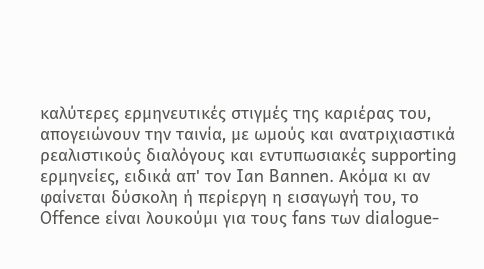καλύτερες ερμηνευτικές στιγμές της καριέρας του, απογειώνουν την ταινία, με ωμούς και ανατριχιαστικά ρεαλιστικούς διαλόγους και εντυπωσιακές supporting ερμηνείες, ειδικά απ' τον Ian Bannen. Ακόμα κι αν φαίνεται δύσκολη ή περίεργη η εισαγωγή του, το Offence είναι λουκούμι για τους fans των dialogue-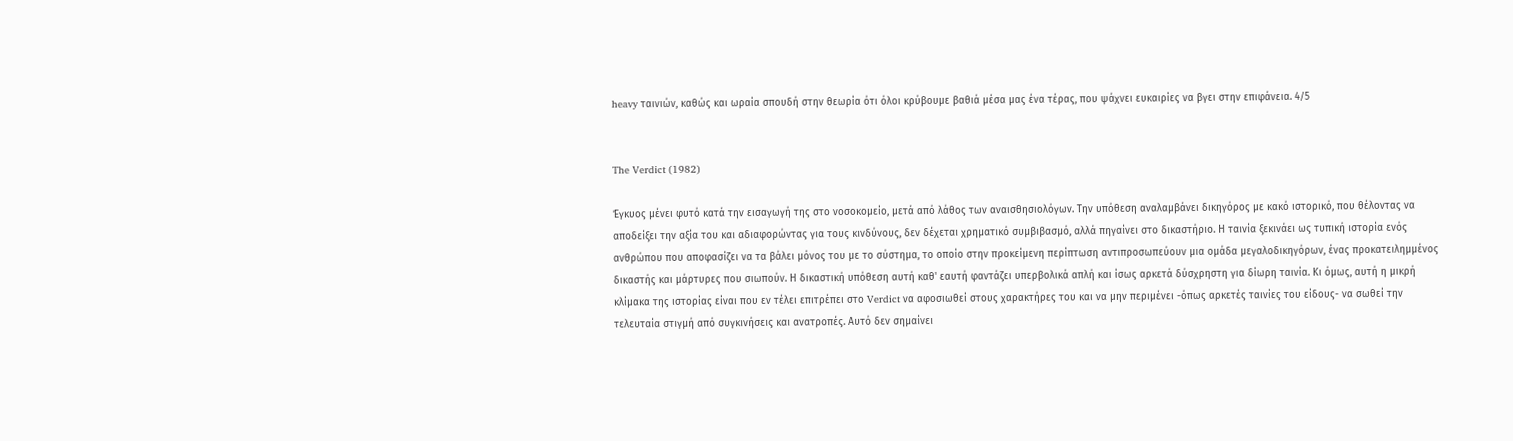heavy ταινιών, καθώς και ωραία σπουδή στην θεωρία ότι όλοι κρύβουμε βαθιά μέσα μας ένα τέρας, που ψάχνει ευκαιρίες να βγει στην επιφάνεια. 4/5


The Verdict (1982)

Έγκυος μένει φυτό κατά την εισαγωγή της στο νοσοκομείο, μετά από λάθος των αναισθησιολόγων. Την υπόθεση αναλαμβάνει δικηγόρος με κακό ιστορικό, που θέλοντας να αποδείξει την αξία του και αδιαφορώντας για τους κινδύνους, δεν δέχεται χρηματικό συμβιβασμό, αλλά πηγαίνει στο δικαστήριο. Η ταινία ξεκινάει ως τυπική ιστορία ενός ανθρώπου που αποφασίζει να τα βάλει μόνος του με το σύστημα, το οποίο στην προκείμενη περίπτωση αντιπροσωπεύουν μια ομάδα μεγαλοδικηγόρων, ένας προκατειλημμένος δικαστής και μάρτυρες που σιωπούν. Η δικαστική υπόθεση αυτή καθ' εαυτή φαντάζει υπερβολικά απλή και ίσως αρκετά δύσχρηστη για δίωρη ταινία. Κι όμως, αυτή η μικρή κλίμακα της ιστορίας είναι που εν τέλει επιτρέπει στο Verdict να αφοσιωθεί στους χαρακτήρες του και να μην περιμένει -όπως αρκετές ταινίες του είδους- να σωθεί την τελευταία στιγμή από συγκινήσεις και ανατροπές. Αυτό δεν σημαίνει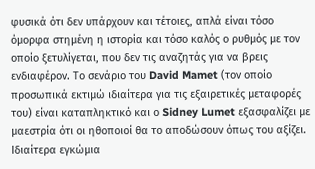φυσικά ότι δεν υπάρχουν και τέτοιες, απλά είναι τόσο όμορφα στημένη η ιστορία και τόσο καλός ο ρυθμός με τον οποίο ξετυλίγεται, που δεν τις αναζητάς για να βρεις ενδιαφέρον. Το σενάριο του David Mamet (τον οποίο προσωπικά εκτιμώ ιδιαίτερα για τις εξαιρετικές μεταφορές του) είναι καταπληκτικό και ο Sidney Lumet εξασφαλίζει με μαεστρία ότι οι ηθοποιοί θα το αποδώσουν όπως του αξίζει. Ιδιαίτερα εγκώμια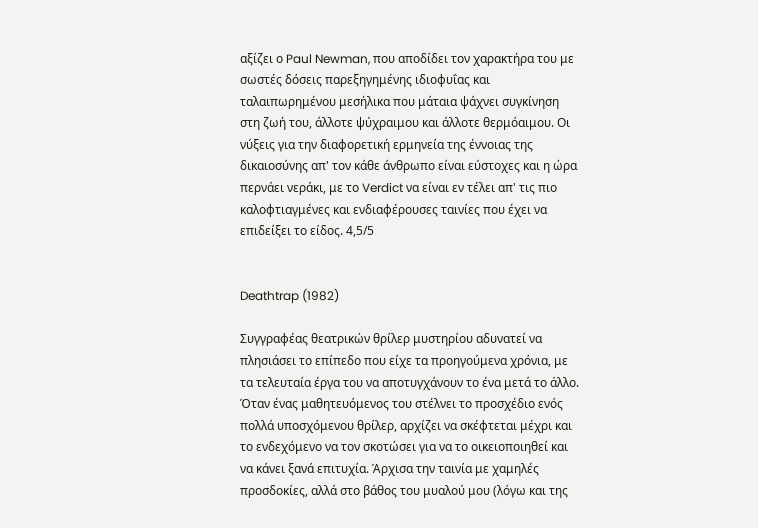αξίζει ο Paul Newman, που αποδίδει τον χαρακτήρα του με σωστές δόσεις παρεξηγημένης ιδιοφυΐας και ταλαιπωρημένου μεσήλικα που μάταια ψάχνει συγκίνηση στη ζωή του, άλλοτε ψύχραιμου και άλλοτε θερμόαιμου. Οι νύξεις για την διαφορετική ερμηνεία της έννοιας της δικαιοσύνης απ' τον κάθε άνθρωπο είναι εύστοχες και η ώρα περνάει νεράκι, με το Verdict να είναι εν τέλει απ' τις πιο καλοφτιαγμένες και ενδιαφέρουσες ταινίες που έχει να επιδείξει το είδος. 4,5/5


Deathtrap (1982)

Συγγραφέας θεατρικών θρίλερ μυστηρίου αδυνατεί να πλησιάσει το επίπεδο που είχε τα προηγούμενα χρόνια, με τα τελευταία έργα του να αποτυγχάνουν το ένα μετά το άλλο. Όταν ένας μαθητευόμενος του στέλνει το προσχέδιο ενός πολλά υποσχόμενου θρίλερ, αρχίζει να σκέφτεται μέχρι και το ενδεχόμενο να τον σκοτώσει για να το οικειοποιηθεί και να κάνει ξανά επιτυχία. Άρχισα την ταινία με χαμηλές προσδοκίες, αλλά στο βάθος του μυαλού μου (λόγω και της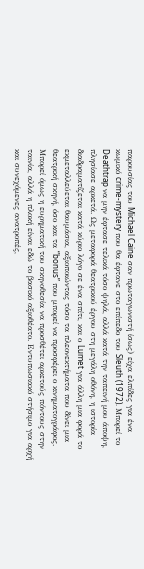παρουσίας του Michael Caine σαν πρωταγωνιστή ίσως) είχα ελπίδες για ένα κωμικό crime-mystery που θα έφτανε στο επίπεδο του Sleuth (1972). Μπορεί το Deathtrap να μην έφτασε τελικά τόσο ψηλά, αλλά κατά την ταπεινή μου άποψη, πλησίασε αρκετά. Ως μεταφορά θεατρικού έργου στη μεγάλη οθόνη, η ιστορία διαδραματίζεται κατά κύριο λόγο σε ένα σπίτι, και ο Lumet για άλλη μια φορά το εκμεταλλεύεται θαυμάσια, αξιοποιώντας τόσο τα πλεονεκτήματα που δίνει μια θεατρική σκηνή, όσο και τα “bonus” που μπορεί να προσφέρει ο κινηματογράφος. Μπορεί όμως η ευρηματική του σκηνοθεσία να προσθέτει αρκετούς πόντους στην ταινία, αλλά η πλοκή είναι εδώ το βασικό αξιοθέατο. Εντυπωσιακό στήσιμο για αρχή και συνεχόμενες ανατροπές,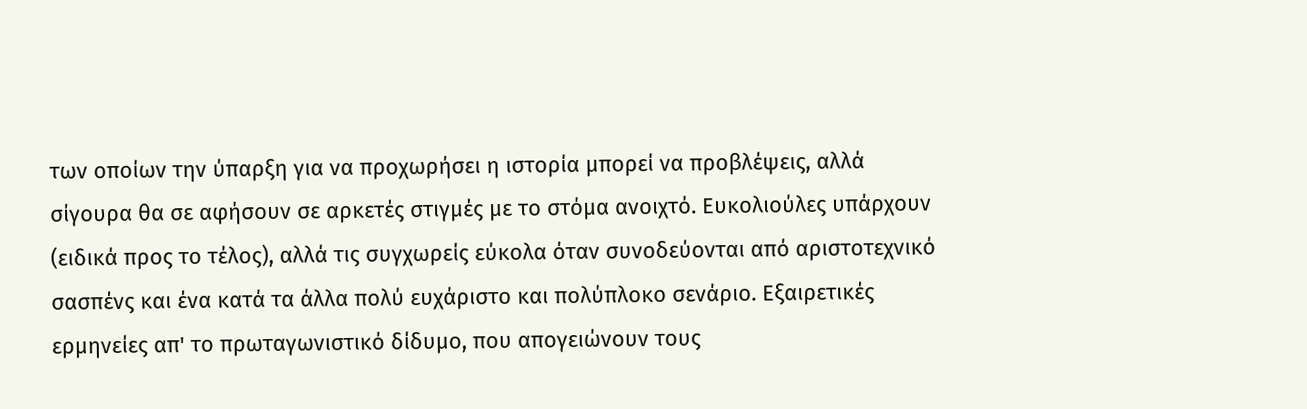των οποίων την ύπαρξη για να προχωρήσει η ιστορία μπορεί να προβλέψεις, αλλά σίγουρα θα σε αφήσουν σε αρκετές στιγμές με το στόμα ανοιχτό. Ευκολιούλες υπάρχουν (ειδικά προς το τέλος), αλλά τις συγχωρείς εύκολα όταν συνοδεύονται από αριστοτεχνικό σασπένς και ένα κατά τα άλλα πολύ ευχάριστο και πολύπλοκο σενάριο. Εξαιρετικές ερμηνείες απ' το πρωταγωνιστικό δίδυμο, που απογειώνουν τους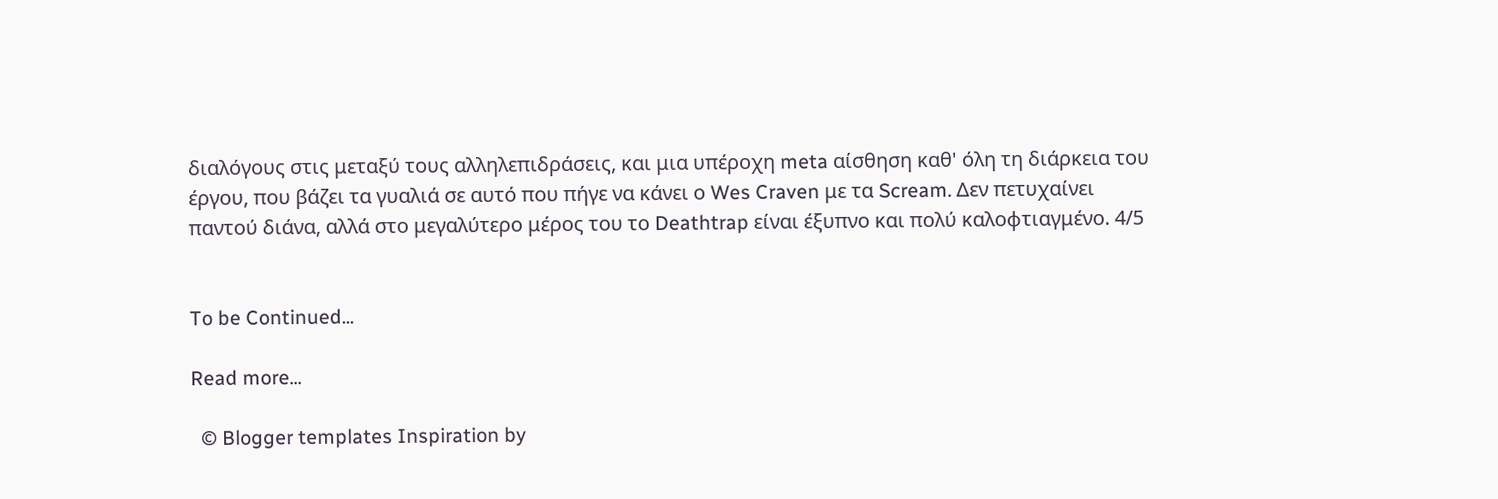διαλόγους στις μεταξύ τους αλληλεπιδράσεις, και μια υπέροχη meta αίσθηση καθ' όλη τη διάρκεια του έργου, που βάζει τα γυαλιά σε αυτό που πήγε να κάνει ο Wes Craven με τα Scream. Δεν πετυχαίνει παντού διάνα, αλλά στο μεγαλύτερο μέρος του το Deathtrap είναι έξυπνο και πολύ καλοφτιαγμένο. 4/5


To be Continued...

Read more...

  © Blogger templates Inspiration by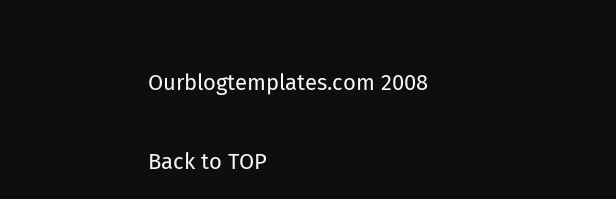Ourblogtemplates.com 2008

Back to TOP